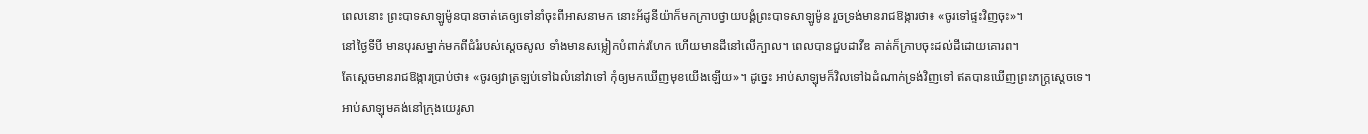ពេលនោះ ព្រះបាទសាឡូម៉ូនបានចាត់គេឲ្យទៅនាំចុះពីអាសនាមក នោះអ័ដូនីយ៉ាក៏មកក្រាបថ្វាយបង្គំព្រះបាទសាឡូម៉ូន រួចទ្រង់មានរាជឱង្ការថា៖ «ចូរទៅផ្ទះវិញចុះ»។
នៅថ្ងៃទីបី មានបុរសម្នាក់មកពីជំរំរបស់ស្ដេចសូល ទាំងមានសម្លៀកបំពាក់រហែក ហើយមានដីនៅលើក្បាល។ ពេលបានជួបដាវីឌ គាត់ក៏ក្រាបចុះដល់ដីដោយគោរព។
តែស្តេចមានរាជឱង្ការប្រាប់ថា៖ «ចូរឲ្យវាត្រឡប់ទៅឯលំនៅវាទៅ កុំឲ្យមកឃើញមុខយើងឡើយ»។ ដូច្នេះ អាប់សាឡុមក៏វិលទៅឯដំណាក់ទ្រង់វិញទៅ ឥតបានឃើញព្រះភក្ត្រស្តេចទេ។
អាប់សាឡុមគង់នៅក្រុងយេរូសា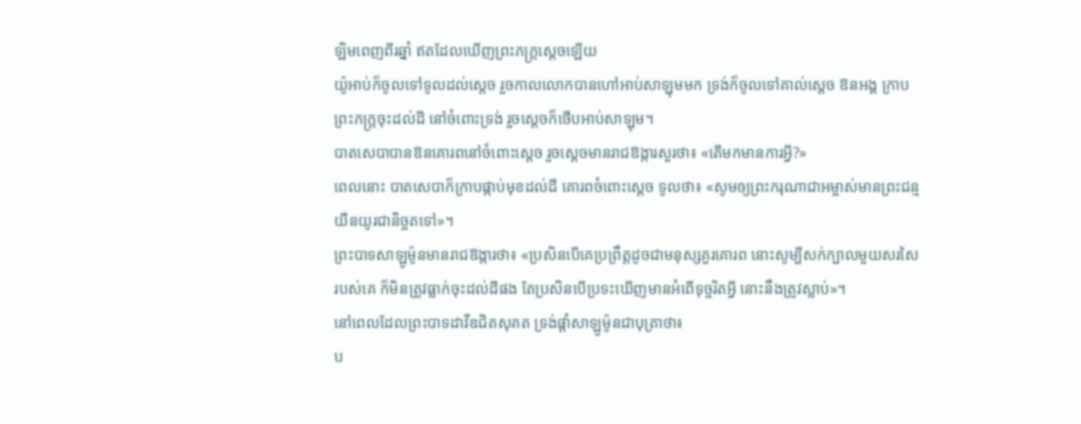ឡិមពេញពីរឆ្នាំ ឥតដែលឃើញព្រះភក្ត្រស្តេចឡើយ
យ៉ូអាប់ក៏ចូលទៅទូលដល់ស្តេច រួចកាលលោកបានហៅអាប់សាឡុមមក ទ្រង់ក៏ចូលទៅគាល់ស្តេច ឱនអង្គ ក្រាបព្រះភក្ត្រចុះដល់ដី នៅចំពោះទ្រង់ រួចស្ដេចក៏ថើបអាប់សាឡុម។
បាតសេបាបានឱនគោរពនៅចំពោះស្តេច រួចស្តេចមានរាជឱង្ការសួរថា៖ «តើមកមានការអ្វី?»
ពេលនោះ បាតសេបាក៏ក្រាបផ្កាប់មុខដល់ដី គោរពចំពោះស្តេច ទូលថា៖ «សូមឲ្យព្រះករុណាជាអម្ចាស់មានព្រះជន្មយឺនយូរជានិច្ចតទៅ»។
ព្រះបាទសាឡូម៉ូនមានរាជឱង្ការថា៖ «ប្រសិនបើគេប្រព្រឹត្តដូចជាមនុស្សគួរគោរព នោះសូម្បីសក់ក្បាលមួយសរសៃរបស់គេ ក៏មិនត្រូវធ្លាក់ចុះដល់ដីផង តែប្រសិនបើប្រទះឃើញមានអំពើទុច្ចរិតអ្វី នោះនឹងត្រូវស្លាប់»។
នៅពេលដែលព្រះបាទដាវីឌជិតសុគត ទ្រង់ផ្តាំសាឡូម៉ូនជាបុត្រាថា៖
ប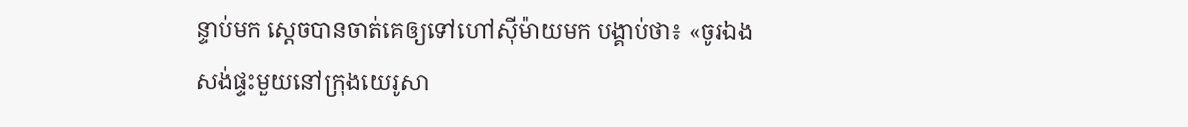ន្ទាប់មក ស្តេចបានចាត់គេឲ្យទៅហៅស៊ីម៉ាយមក បង្គាប់ថា៖ «ចូរឯងសង់ផ្ទះមួយនៅក្រុងយេរូសា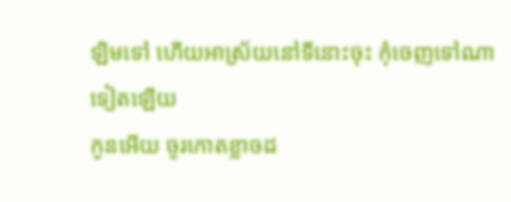ឡិមទៅ ហើយអាស្រ័យនៅទីនោះចុះ កុំចេញទៅណាទៀតឡើយ
កូនអើយ ចូរកោតខ្លាចដ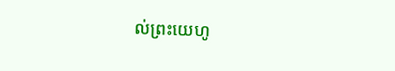ល់ព្រះយេហូ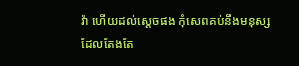វ៉ា ហើយដល់ស្តេចផង កុំសេពគប់នឹងមនុស្សដែលតែងតែ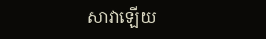សាវាឡើយ